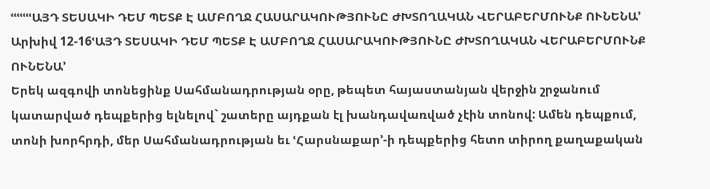ՙՙՙՙՙՙՙԱՅԴ ՏԵՍԱԿԻ ԴԵՄ ՊԵՏՔ Է ԱՄԲՈՂՋ ՀԱՍԱՐԱԿՈՒԹՅՈՒՆԸ ԺԽՏՈՂԱԿԱՆ ՎԵՐԱԲԵՐՄՈՒՆՔ ՈՒՆԵՆԱ՚
Արխիվ 12-16ՙԱՅԴ ՏԵՍԱԿԻ ԴԵՄ ՊԵՏՔ Է ԱՄԲՈՂՋ ՀԱՍԱՐԱԿՈՒԹՅՈՒՆԸ ԺԽՏՈՂԱԿԱՆ ՎԵՐԱԲԵՐՄՈՒՆՔ ՈՒՆԵՆԱ՚
Երեկ ազգովի տոնեցինք Սահմանադրության օրը, թեպետ հայաստանյան վերջին շրջանում կատարված դեպքերից ելնելով` շատերը այդքան էլ խանդավառված չէին տոնով: Ամեն դեպքում, տոնի խորհրդի, մեր Սահմանադրության եւ ՙՀարսնաքար՚-ի դեպքերից հետո տիրող քաղաքական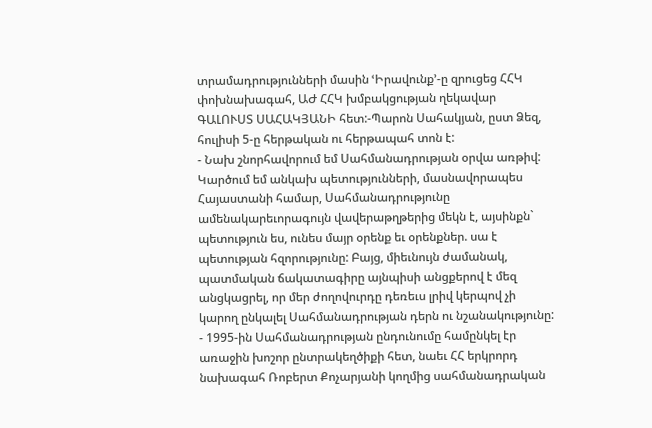տրամադրությունների մասին ՙԻրավունք՚-ը զրուցեց ՀՀԿ փոխնախագահ, ԱԺ ՀՀԿ խմբակցության ղեկավար ԳԱԼՈՒՍՏ ՍԱՀԱԿՅԱՆԻ հետ:-Պարոն Սահակյան, ըստ Ձեզ, հուլիսի 5-ը հերթական ու հերթապահ տոն է:
- Նախ շնորհավորում եմ Սահմանադրության օրվա առթիվ: Կարծում եմ անկախ պետությունների, մասնավորապես Հայաստանի համար, Սահմանադրությունը ամենակարեւորագույն վավերաթղթերից մեկն է, այսինքն` պետություն ես, ունես մայր օրենք եւ օրենքներ. սա է պետության հզորությունը: Բայց, միեւնույն ժամանակ, պատմական ճակատագիրը այնպիսի անցքերով է մեզ անցկացրել, որ մեր ժողովուրդը դեռեւս լրիվ կերպով չի կարող ընկալել Սահմանադրության դերն ու նշանակությունը:
- 1995-ին Սահմանադրության ընդունումը համընկել էր առաջին խոշոր ընտրակեղծիքի հետ, նաեւ ՀՀ երկրորդ նախագահ Ռոբերտ Քոչարյանի կողմից սահմանադրական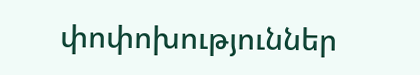փոփոխություններ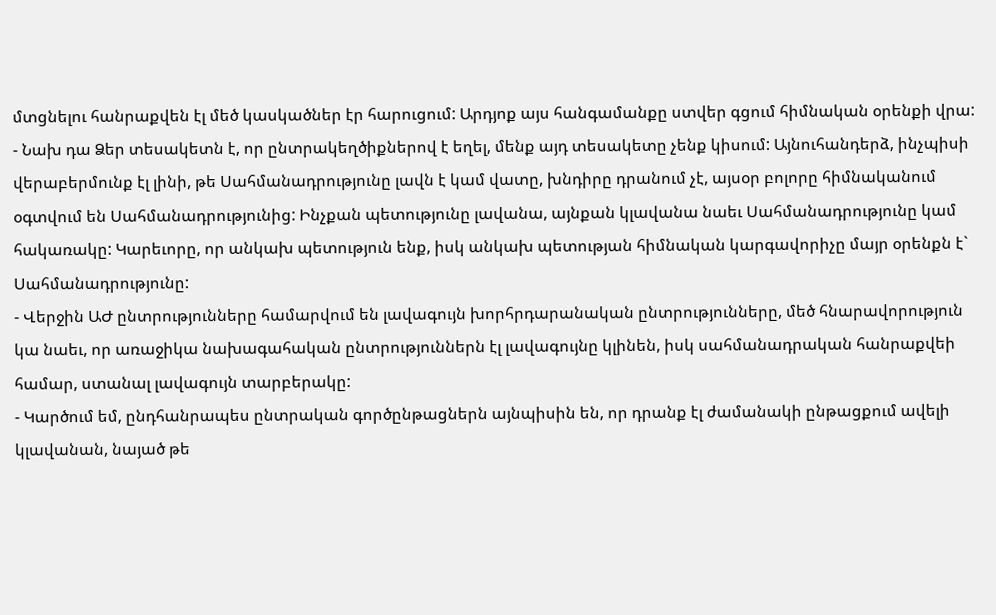մտցնելու հանրաքվեն էլ մեծ կասկածներ էր հարուցում: Արդյոք այս հանգամանքը ստվեր գցում հիմնական օրենքի վրա:
- Նախ դա Ձեր տեսակետն է, որ ընտրակեղծիքներով է եղել, մենք այդ տեսակետը չենք կիսում: Այնուհանդերձ, ինչպիսի վերաբերմունք էլ լինի, թե Սահմանադրությունը լավն է կամ վատը, խնդիրը դրանում չէ, այսօր բոլորը հիմնականում օգտվում են Սահմանադրությունից: Ինչքան պետությունը լավանա, այնքան կլավանա նաեւ Սահմանադրությունը կամ հակառակը: Կարեւորը, որ անկախ պետություն ենք, իսկ անկախ պետության հիմնական կարգավորիչը մայր օրենքն է` Սահմանադրությունը:
- Վերջին ԱԺ ընտրությունները համարվում են լավագույն խորհրդարանական ընտրությունները, մեծ հնարավորություն կա նաեւ, որ առաջիկա նախագահական ընտրություններն էլ լավագույնը կլինեն, իսկ սահմանադրական հանրաքվեի համար, ստանալ լավագույն տարբերակը:
- Կարծում եմ, ընդհանրապես ընտրական գործընթացներն այնպիսին են, որ դրանք էլ ժամանակի ընթացքում ավելի կլավանան, նայած թե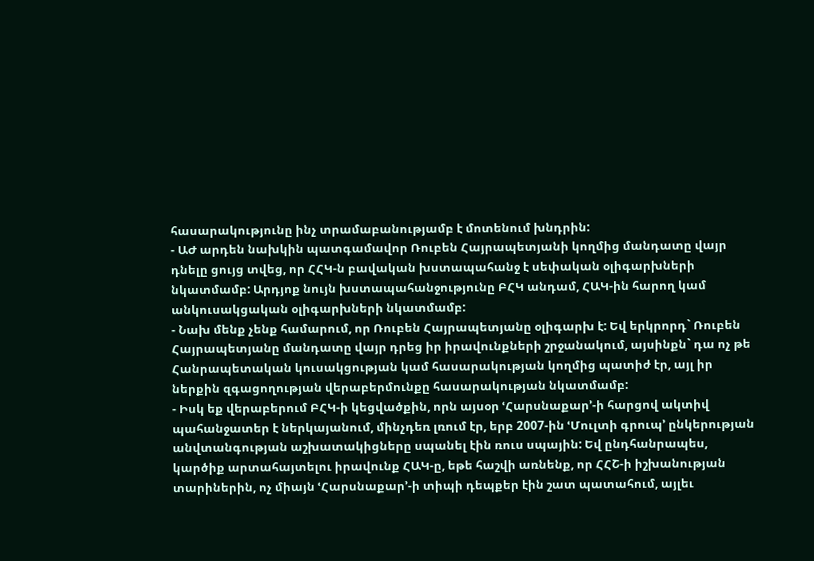հասարակությունը ինչ տրամաբանությամբ է մոտենում խնդրին:
- ԱԺ արդեն նախկին պատգամավոր Ռուբեն Հայրապետյանի կողմից մանդատը վայր դնելը ցույց տվեց, որ ՀՀԿ-ն բավական խստապահանջ է սեփական օլիգարխների նկատմամբ: Արդյոք նույն խստապահանջությունը ԲՀԿ անդամ, ՀԱԿ-ին հարող կամ անկուսակցական օլիգարխների նկատմամբ:
- Նախ մենք չենք համարում, որ Ռուբեն Հայրապետյանը օլիգարխ է: Եվ երկրորդ` Ռուբեն Հայրապետյանը մանդատը վայր դրեց իր իրավունքների շրջանակում, այսինքն` դա ոչ թե Հանրապետական կուսակցության կամ հասարակության կողմից պատիժ էր, այլ իր ներքին զգացողության վերաբերմունքը հասարակության նկատմամբ:
- Իսկ եք վերաբերում ԲՀԿ-ի կեցվածքին, որն այսօր ՙՀարսնաքար՚-ի հարցով ակտիվ պահանջատեր է ներկայանում, մինչդեռ լռում էր, երբ 2007-ին ՙՄուլտի գրուպ՚ ընկերության անվտանգության աշխատակիցները սպանել էին ռուս սպային: Եվ ընդհանրապես, կարծիք արտահայտելու իրավունք ՀԱԿ-ը, եթե հաշվի առնենք, որ ՀՀՇ-ի իշխանության տարիներին, ոչ միայն ՙՀարսնաքար՚-ի տիպի դեպքեր էին շատ պատահում, այլեւ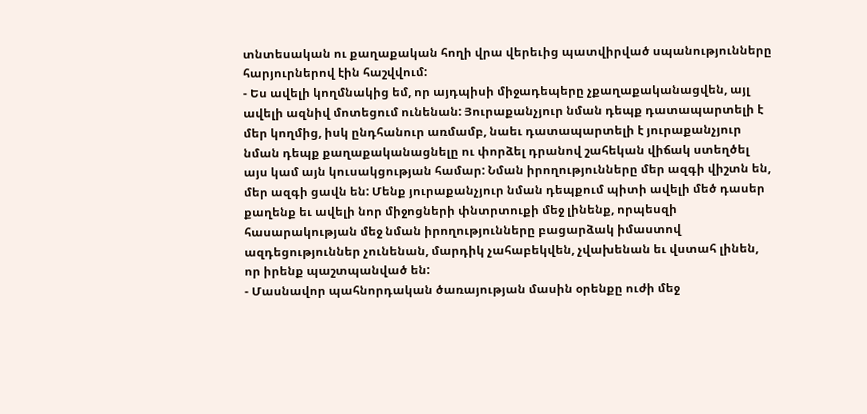տնտեսական ու քաղաքական հողի վրա վերեւից պատվիրված սպանությունները հարյուրներով էին հաշվվում:
- Ես ավելի կողմնակից եմ, որ այդպիսի միջադեպերը չքաղաքականացվեն, այլ ավելի ազնիվ մոտեցում ունենան: Յուրաքանչյուր նման դեպք դատապարտելի է մեր կողմից, իսկ ընդհանուր առմամբ, նաեւ դատապարտելի է յուրաքանչյուր նման դեպք քաղաքականացնելը ու փորձել դրանով շահեկան վիճակ ստեղծել այս կամ այն կուսակցության համար: Նման իրողությունները մեր ազգի վիշտն են, մեր ազգի ցավն են: Մենք յուրաքանչյուր նման դեպքում պիտի ավելի մեծ դասեր քաղենք եւ ավելի նոր միջոցների փնտրտուքի մեջ լինենք, որպեսզի հասարակության մեջ նման իրողությունները բացարձակ իմաստով ազդեցություններ չունենան, մարդիկ չահաբեկվեն, չվախենան եւ վստահ լինեն, որ իրենք պաշտպանված են:
- Մասնավոր պահնորդական ծառայության մասին օրենքը ուժի մեջ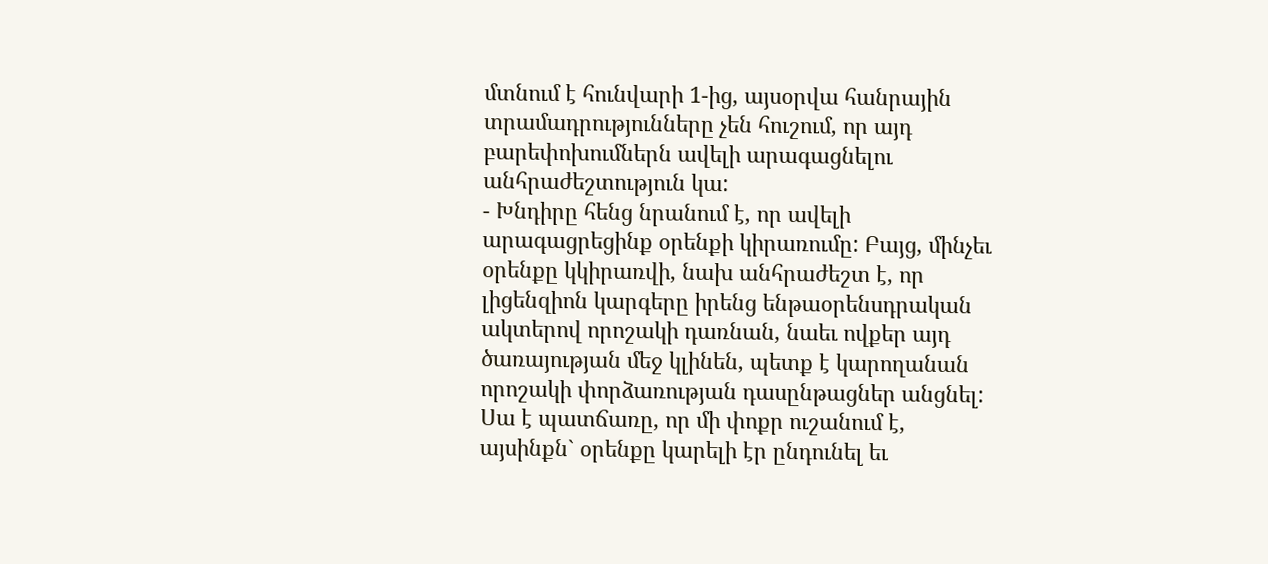մտնում է հունվարի 1-ից, այսօրվա հանրային տրամադրությունները չեն հուշում, որ այդ բարեփոխումներն ավելի արագացնելու անհրաժեշտություն կա:
- Խնդիրը հենց նրանում է, որ ավելի արագացրեցինք օրենքի կիրառումը: Բայց, մինչեւ օրենքը կկիրառվի, նախ անհրաժեշտ է, որ լիցենզիոն կարգերը իրենց ենթաօրենսդրական ակտերով որոշակի դառնան, նաեւ ովքեր այդ ծառայության մեջ կլինեն, պետք է կարողանան որոշակի փորձառության դասընթացներ անցնել: Սա է պատճառը, որ մի փոքր ուշանում է, այսինքն` օրենքը կարելի էր ընդունել եւ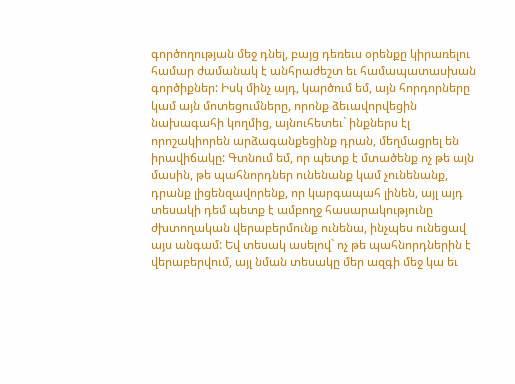գործողության մեջ դնել, բայց դեռեւս օրենքը կիրառելու համար ժամանակ է անհրաժեշտ եւ համապատասխան գործիքներ: Իսկ մինչ այդ, կարծում եմ, այն հորդորները կամ այն մոտեցումները, որոնք ձեւավորվեցին նախագահի կողմից, այնուհետեւ` ինքներս էլ որոշակիորեն արձագանքեցինք դրան, մեղմացրել են իրավիճակը: Գտնում եմ, որ պետք է մտածենք ոչ թե այն մասին, թե պահնորդներ ունենանք կամ չունենանք, դրանք լիցենզավորենք, որ կարգապահ լինեն, այլ այդ տեսակի դեմ պետք է ամբողջ հասարակությունը ժխտողական վերաբերմունք ունենա, ինչպես ունեցավ այս անգամ: Եվ տեսակ ասելով` ոչ թե պահնորդներին է վերաբերվում, այլ նման տեսակը մեր ազգի մեջ կա եւ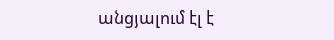անցյալում էլ է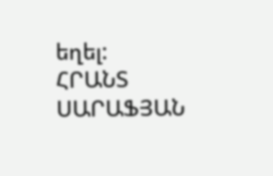եղել:
ՀՐԱՆՏ ՍԱՐԱՖՅԱՆ